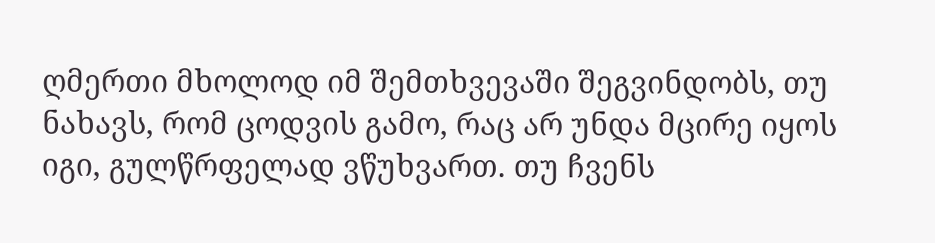ღმერთი მხოლოდ იმ შემთხვევაში შეგვინდობს, თუ ნახავს, რომ ცოდვის გამო, რაც არ უნდა მცირე იყოს იგი, გულწრფელად ვწუხვართ. თუ ჩვენს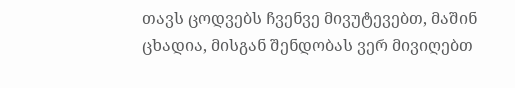თავს ცოდვებს ჩვენვე მივუტევებთ, მაშინ ცხადია, მისგან შენდობას ვერ მივიღებთ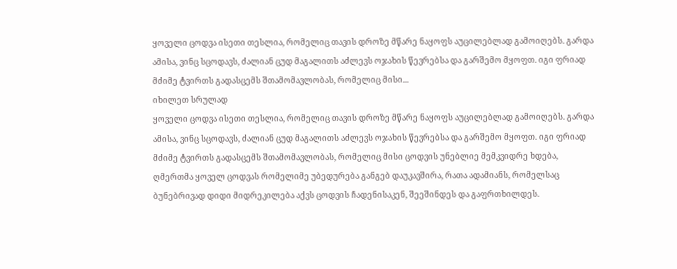ყოველი ცოდვა ისეთი თესლია, რომელიც თავის დროზე მწარე ნაყოფს აუცილებლად გამოიღებს. გარდა ამისა, ვინც სცოდავს, ძალიან ცუდ მაგალითს აძლევს ოჯახის წევრებსა და გარშემო მყოფთ. იგი ფრიად მძიმე ტვირთს გადასცემს შთამომავლობას, რომელიც მისი...
იხილეთ სრულად
ყოველი ცოდვა ისეთი თესლია, რომელიც თავის დროზე მწარე ნაყოფს აუცილებლად გამოიღებს. გარდა ამისა, ვინც სცოდავს, ძალიან ცუდ მაგალითს აძლევს ოჯახის წევრებსა და გარშემო მყოფთ. იგი ფრიად მძიმე ტვირთს გადასცემს შთამომავლობას, რომელიც მისი ცოდვის უნებლიე მემკვიდრე ხდება, ღმერთმა ყოველ ცოდვას რომელიმე უბედურება განგებ დაუკავშირა, რათა ადამიანს, რომელსაც ბუნებრივად დიდი მიდრეკილება აქვს ცოდვის ჩადენისაკენ, შეეშინდეს და გაფრთხილდეს.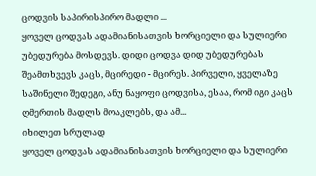ცოდვის საპირისპირო მადლი ...
ყოველ ცოდვას ადამიანისათვის ხორციელი და სულიერი უბედურება მოსდევს. დიდი ცოდვა დიდ უბედურებას შეამთხვევს კაცს, მცირედი - მცირეს. პირველი, ყველაზე საშინელი შედეგი, ანუ ნაყოფი ცოდვისა, ესაა, რომ იგი კაცს ღმერთის მადლს მოაკლებს, და ამ...
იხილეთ სრულად
ყოველ ცოდვას ადამიანისათვის ხორციელი და სულიერი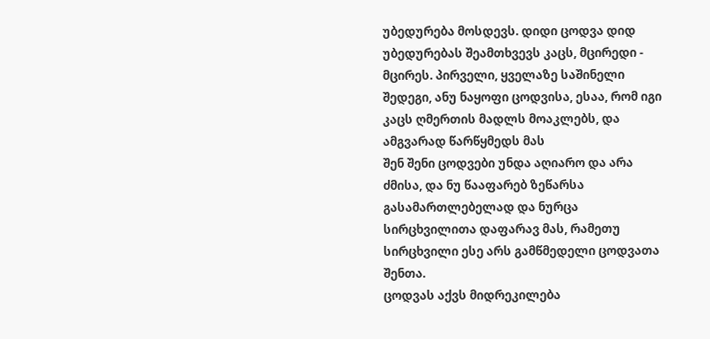უბედურება მოსდევს. დიდი ცოდვა დიდ უბედურებას შეამთხვევს კაცს, მცირედი - მცირეს. პირველი, ყველაზე საშინელი შედეგი, ანუ ნაყოფი ცოდვისა, ესაა, რომ იგი კაცს ღმერთის მადლს მოაკლებს, და ამგვარად წარწყმედს მას
შენ შენი ცოდვები უნდა აღიარო და არა ძმისა, და ნუ წააფარებ ზეწარსა გასამართლებელად და ნურცა სირცხვილითა დაფარავ მას, რამეთუ სირცხვილი ესე არს გამწმედელი ცოდვათა შენთა.
ცოდვას აქვს მიდრეკილება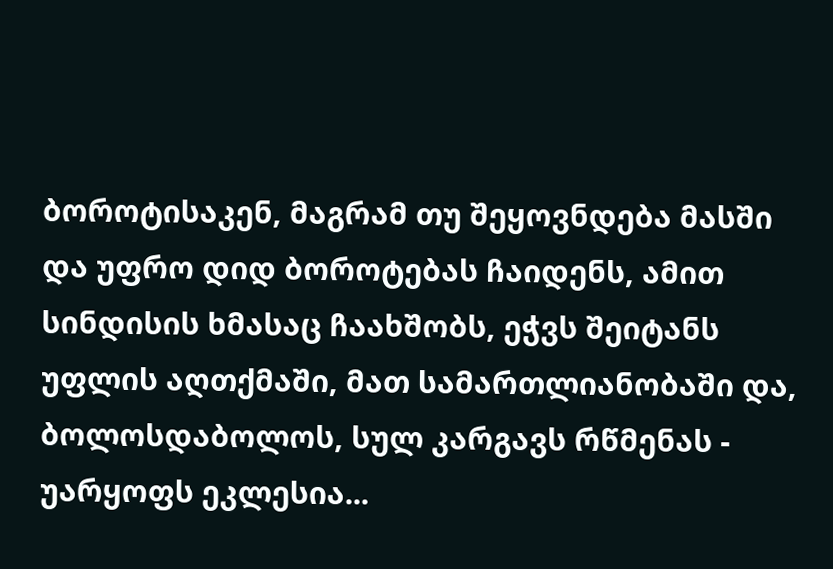ბოროტისაკენ, მაგრამ თუ შეყოვნდება მასში და უფრო დიდ ბოროტებას ჩაიდენს, ამით სინდისის ხმასაც ჩაახშობს, ეჭვს შეიტანს უფლის აღთქმაში, მათ სამართლიანობაში და, ბოლოსდაბოლოს, სულ კარგავს რწმენას - უარყოფს ეკლესია...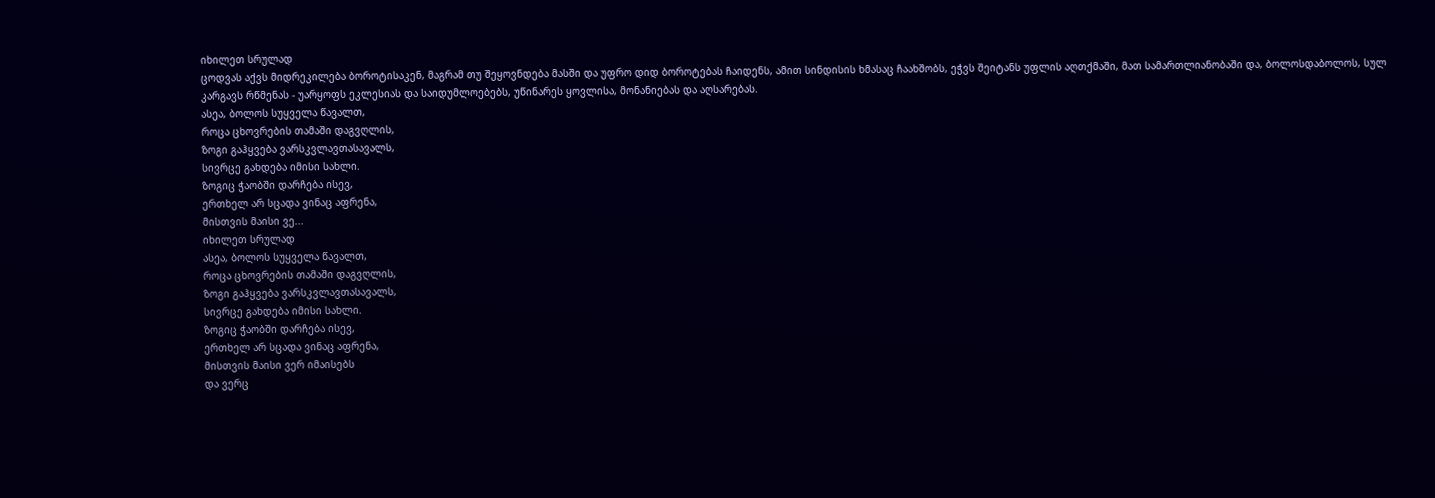იხილეთ სრულად
ცოდვას აქვს მიდრეკილება ბოროტისაკენ, მაგრამ თუ შეყოვნდება მასში და უფრო დიდ ბოროტებას ჩაიდენს, ამით სინდისის ხმასაც ჩაახშობს, ეჭვს შეიტანს უფლის აღთქმაში, მათ სამართლიანობაში და, ბოლოსდაბოლოს, სულ კარგავს რწმენას - უარყოფს ეკლესიას და საიდუმლოებებს, უწინარეს ყოვლისა, მონანიებას და აღსარებას.
ასეა, ბოლოს სუყველა წავალთ,
როცა ცხოვრების თამაში დაგვღლის,
ზოგი გაჰყვება ვარსკვლავთასავალს,
სივრცე გახდება იმისი სახლი.
ზოგიც ჭაობში დარჩება ისევ,
ერთხელ არ სცადა ვინაც აფრენა,
მისთვის მაისი ვე...
იხილეთ სრულად
ასეა, ბოლოს სუყველა წავალთ,
როცა ცხოვრების თამაში დაგვღლის,
ზოგი გაჰყვება ვარსკვლავთასავალს,
სივრცე გახდება იმისი სახლი.
ზოგიც ჭაობში დარჩება ისევ,
ერთხელ არ სცადა ვინაც აფრენა,
მისთვის მაისი ვერ იმაისებს
და ვერც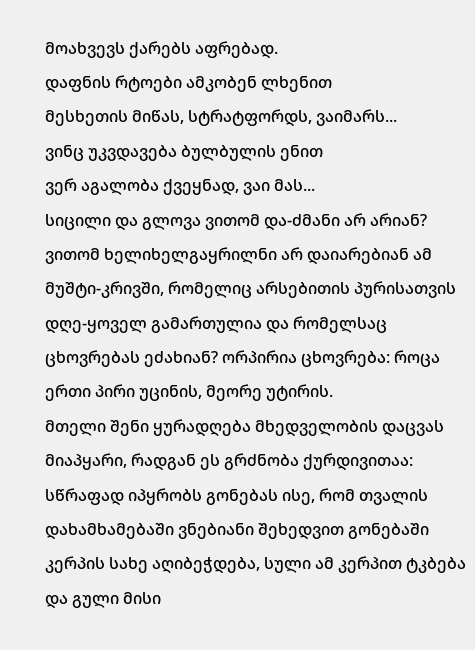მოახვევს ქარებს აფრებად.
დაფნის რტოები ამკობენ ლხენით
მესხეთის მიწას, სტრატფორდს, ვაიმარს...
ვინც უკვდავება ბულბულის ენით
ვერ აგალობა ქვეყნად, ვაი მას...
სიცილი და გლოვა ვითომ და-ძმანი არ არიან? ვითომ ხელიხელგაყრილნი არ დაიარებიან ამ მუშტი-კრივში, რომელიც არსებითის პურისათვის დღე-ყოველ გამართულია და რომელსაც ცხოვრებას ეძახიან? ორპირია ცხოვრება: როცა ერთი პირი უცინის, მეორე უტირის.
მთელი შენი ყურადღება მხედველობის დაცვას მიაპყარი, რადგან ეს გრძნობა ქურდივითაა: სწრაფად იპყრობს გონებას ისე, რომ თვალის დახამხამებაში ვნებიანი შეხედვით გონებაში კერპის სახე აღიბეჭდება, სული ამ კერპით ტკბება და გული მისი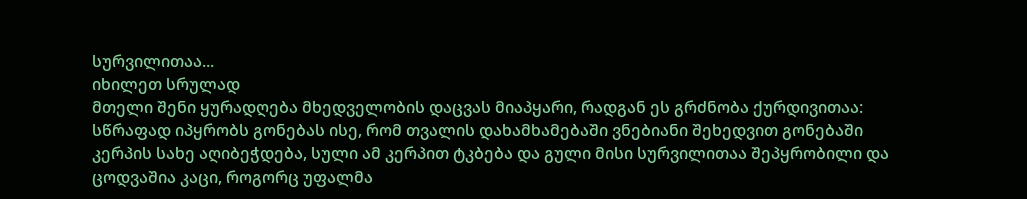სურვილითაა...
იხილეთ სრულად
მთელი შენი ყურადღება მხედველობის დაცვას მიაპყარი, რადგან ეს გრძნობა ქურდივითაა: სწრაფად იპყრობს გონებას ისე, რომ თვალის დახამხამებაში ვნებიანი შეხედვით გონებაში კერპის სახე აღიბეჭდება, სული ამ კერპით ტკბება და გული მისი სურვილითაა შეპყრობილი და ცოდვაშია კაცი, როგორც უფალმა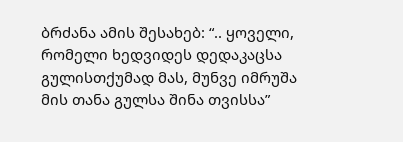ბრძანა ამის შესახებ: “.. ყოველი, რომელი ხედვიდეს დედაკაცსა გულისთქუმად მას, მუნვე იმრუშა მის თანა გულსა შინა თვისსა”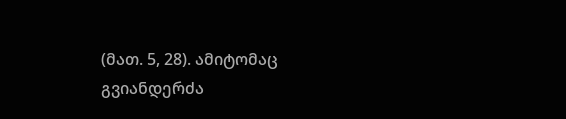(მათ. 5, 28). ამიტომაც გვიანდერძა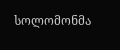სოლომონმა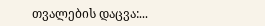თვალების დაცვა:...